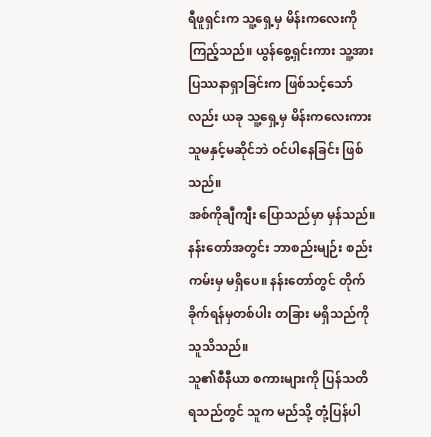ရီဖူရှင်းက သူ့ရှေ့မှ မိန်းကလေးကို ကြည့်သည်။ ယွန်စွေ့ရှင်းကား သူ့အား ပြဿနာရှာခြင်းက ဖြစ်သင့်သော်လည်း ယခု သူ့ရှေ့မှ မိန်းကလေးကား သူမနှင့်မဆိုင်ဘဲ ဝင်ပါနေခြင်း ဖြစ်သည်။
အစ်ကိုချီကျီး ပြောသည်မှာ မှန်သည်။ နန်းတော်အတွင်း ဘာစည်းမျဉ်း စည်းကမ်းမှ မရှိပေ။ နန်းတော်တွင် တိုက်ခိုက်ရန်မှတစ်ပါး တခြား မရှိသည်ကို သူသိသည်။
သူ၏စီနီယာ စကားများကို ပြန်သတိရသည်တွင် သူက မည်သို့ တုံ့ပြန်ပါ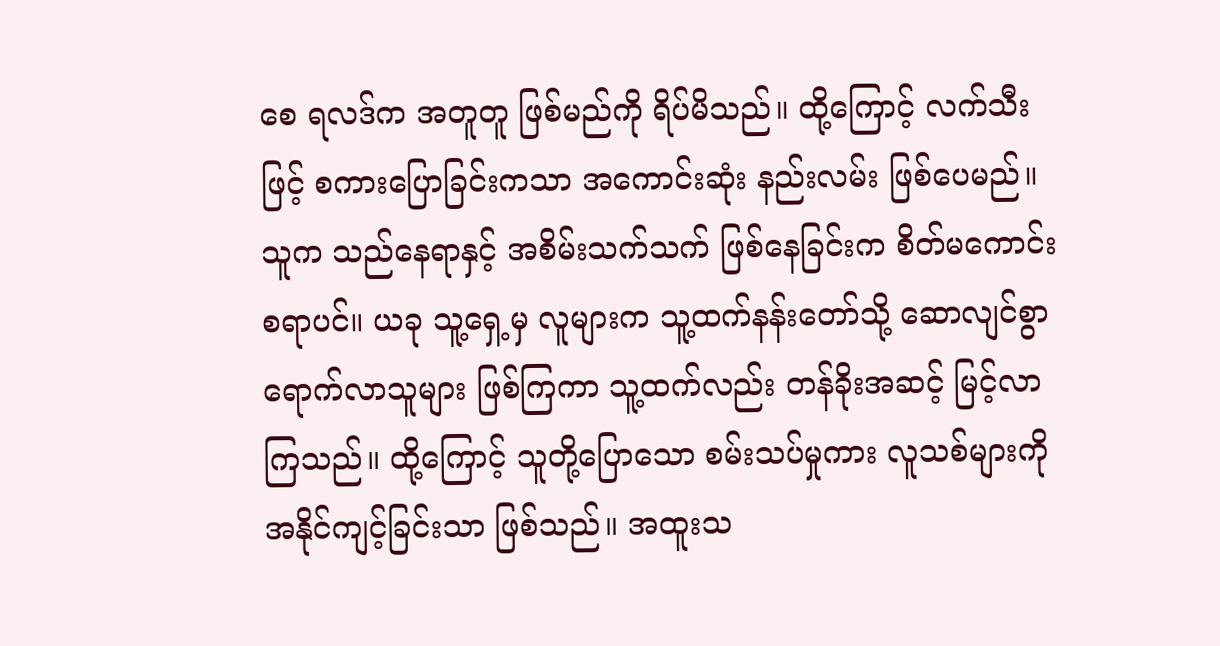စေ ရလဒ်က အတူတူ ဖြစ်မည်ကို ရိပ်မိသည်။ ထို့ကြောင့် လက်သီးဖြင့် စကားပြောခြင်းကသာ အကောင်းဆုံး နည်းလမ်း ဖြစ်ပေမည်။ သူက သည်နေရာနှင့် အစိမ်းသက်သက် ဖြစ်နေခြင်းက စိတ်မကောင်း စရာပင်။ ယခု သူ့ရှေ့မှ လူများက သူ့ထက်နန်းတော်သို့ ဆောလျင်စွာ ရောက်လာသူများ ဖြစ်ကြကာ သူ့ထက်လည်း တန်ခိုးအဆင့် မြင့်လာကြသည်။ ထို့ကြောင့် သူတို့ပြောသော စမ်းသပ်မှုကား လူသစ်များကို အနိုင်ကျင့်ခြင်းသာ ဖြစ်သည်။ အထူးသ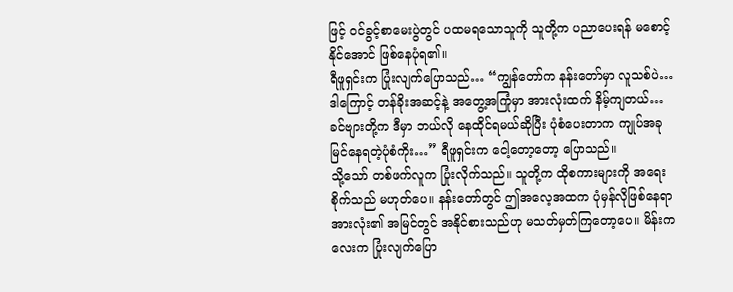ဖြင့် ဝင်ခွင့်စာမေးပွဲတွင် ပထမရသောသူကို သူတို့က ပညာပေးရန် မစောင့်နိုင်အောင် ဖြစ်နေပုံရ၏။
ရီဖူရှင်းက ပြုံးလျက်ပြောသည်… “ကျွန်တော်က နန်းတော်မှာ လူသစ်ပဲ… ဒါကြောင့် တန်ခိုးအဆင့်နဲ့ အတွေ့အကြုံမှာ အားလုံးထက် နိမ့်ကျတယ်… ခင်ဗျားတို့က ဒီမှာ ဘယ်လို နေထိုင်ရမယ်ဆိုပြီး ပုံစံပေးတာက ကျုပ်အခု မြင်နေရတဲ့ပုံစံကိုး…” ရီဖူရှင်းက ငေါ့တော့တော့ ပြောသည်။
သို့သော် တစ်ဖက်လူက ပြုံးလိုက်သည်။ သူတို့က ထိုစကားများကို အရေးစိုက်သည် မဟုတ်ပေ။ နန်းတော်တွင် ဤအလေ့အထက ပုံမှန်လိုဖြစ်နေရာ အားလုံး၏ အမြင်တွင် အနိုင်စားသည်ဟု မသတ်မှတ်ကြတော့ပေ။ မိန်းကလေးက ပြုံးလျက်ပြော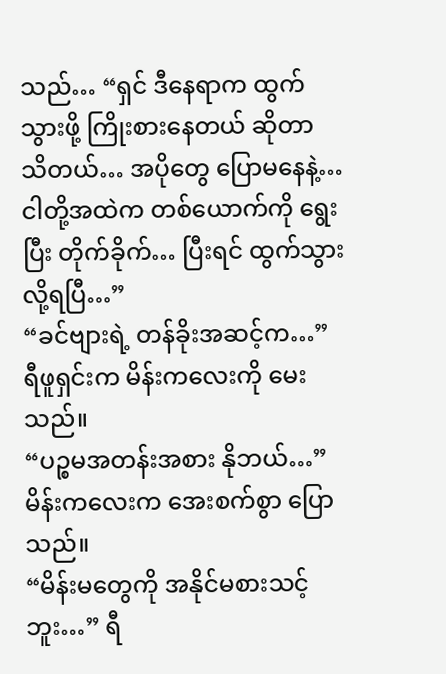သည်… “ရှင် ဒီနေရာက ထွက်သွားဖို့ ကြိုးစားနေတယ် ဆိုတာ သိတယ်… အပိုတွေ ပြောမနေနဲ့… ငါတို့အထဲက တစ်ယောက်ကို ရွေးပြီး တိုက်ခိုက်… ပြီးရင် ထွက်သွားလို့ရပြီ…”
“ခင်ဗျားရဲ့ တန်ခိုးအဆင့်က…” ရီဖူရှင်းက မိန်းကလေးကို မေးသည်။
“ပဉ္စမအတန်းအစား နိုဘယ်…” မိန်းကလေးက အေးစက်စွာ ပြောသည်။
“မိန်းမတွေကို အနိုင်မစားသင့်ဘူး…” ရီ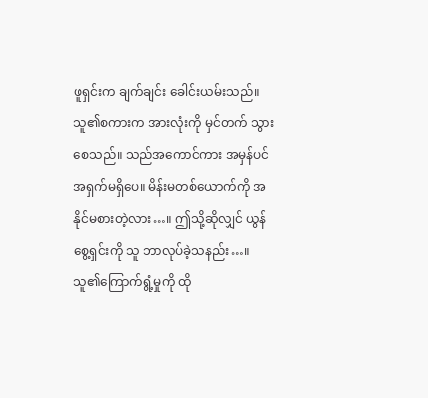ဖူရှင်းက ချက်ချင်း ခေါင်းယမ်းသည်။ သူ၏စကားက အားလုံးကို မှင်တက် သွားစေသည်။ သည်အကောင်ကား အမှန်ပင် အရှက်မရှိပေ။ မိန်းမတစ်ယောက်ကို အနိုင်မစားတဲ့လား…။ ဤသို့ဆိုလျှင် ယွန်စွေ့ရှင်းကို သူ ဘာလုပ်ခဲ့သနည်း…။
သူ၏ကြောက်ရွံ့မှုကို ထို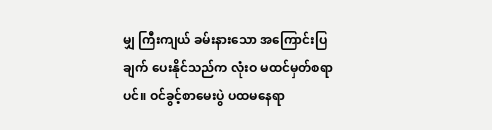မျှ ကြီးကျယ် ခမ်းနားသော အကြောင်းပြချက် ပေးနိုင်သည်က လုံးဝ မထင်မှတ်စရာပင်။ ဝင်ခွင့်စာမေးပွဲ ပထမနေရာ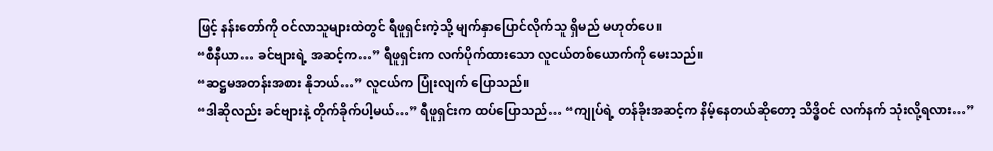ဖြင့် နန်းတော်ကို ဝင်လာသူများထဲတွင် ရီဖူရှင်းကဲ့သို့ မျက်နှာပြောင်လိုက်သူ ရှိမည် မဟုတ်ပေ။
“စီနီယာ… ခင်ဗျားရဲ့ အဆင့်က…” ရီဖူရှင်းက လက်ပိုက်ထားသော လူငယ်တစ်ယောက်ကို မေးသည်။
“ဆဋ္ဌမအတန်းအစား နိုဘယ်…” လူငယ်က ပြုံးလျက် ပြောသည်။
“ဒါဆိုလည်း ခင်ဗျားနဲ့ တိုက်ခိုက်ပါ့မယ်…” ရီဖူရှင်းက ထပ်ပြောသည်… “ကျုပ်ရဲ့ တန်ခိုးအဆင့်က နိမ့်နေတယ်ဆိုတော့ သိဒ္ဓိဝင် လက်နက် သုံးလို့ရလား…”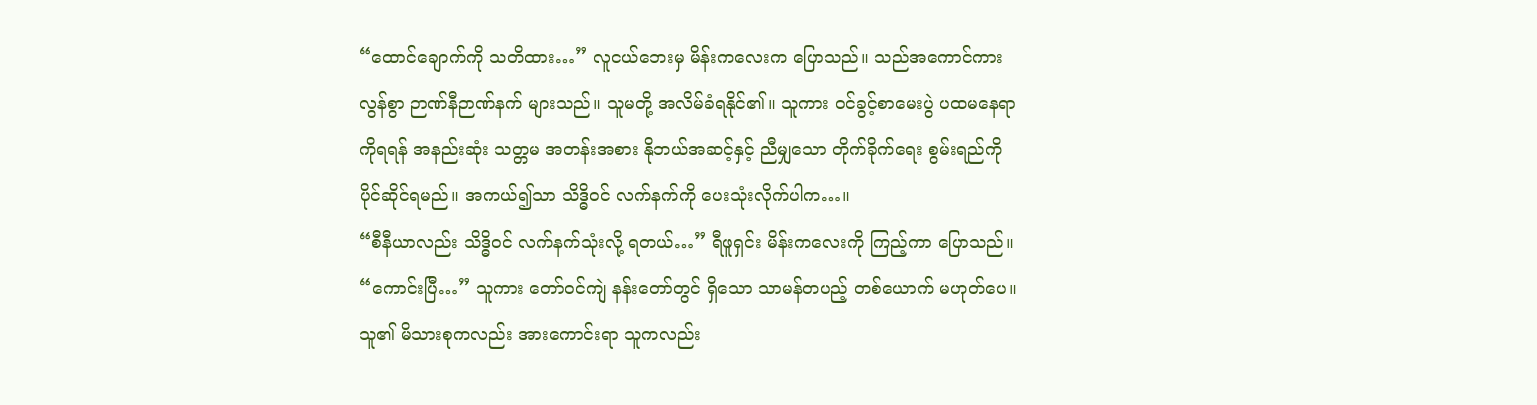“ထောင်ချောက်ကို သတိထား…” လူငယ်ဘေးမှ မိန်းကလေးက ပြောသည်။ သည်အကောင်ကား လွန်စွာ ဉာဏ်နီဉာဏ်နက် များသည်။ သူမတို့ အလိမ်ခံရနိုင်၏။ သူကား ဝင်ခွင့်စာမေးပွဲ ပထမနေရာကိုရရန် အနည်းဆုံး သတ္တမ အတန်းအစား နိုဘယ်အဆင့်နှင့် ညီမျှသော တိုက်ခိုက်ရေး စွမ်းရည်ကို ပိုင်ဆိုင်ရမည်။ အကယ်၍သာ သိဒ္ဓိဝင် လက်နက်ကို ပေးသုံးလိုက်ပါက…။
“စီနီယာလည်း သိဒ္ဓိဝင် လက်နက်သုံးလို့ ရတယ်…” ရီဖူရှင်း မိန်းကလေးကို ကြည့်ကာ ပြောသည်။
“ကောင်းပြီ…” သူကား တော်ဝင်ကျဲ နန်းတော်တွင် ရှိသော သာမန်တပည့် တစ်ယောက် မဟုတ်ပေ။ သူ၏ မိသားစုကလည်း အားကောင်းရာ သူကလည်း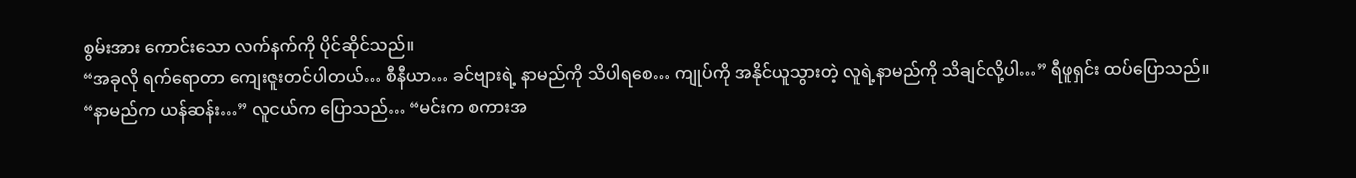စွမ်းအား ကောင်းသော လက်နက်ကို ပိုင်ဆိုင်သည်။
“အခုလို ရက်ရောတာ ကျေးဇူးတင်ပါတယ်… စီနီယာ… ခင်ဗျားရဲ့ နာမည်ကို သိပါရစေ… ကျုပ်ကို အနိုင်ယူသွားတဲ့ လူရဲ့နာမည်ကို သိချင်လို့ပါ…” ရီဖူရှင်း ထပ်ပြောသည်။
“နာမည်က ယန်ဆန်း…” လူငယ်က ပြောသည်… “မင်းက စကားအ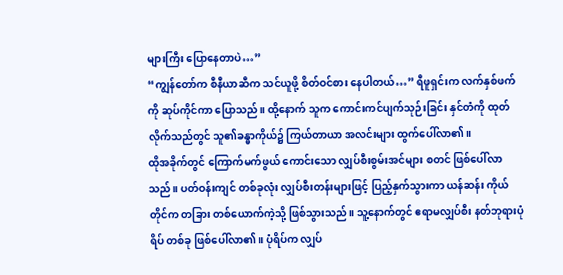များကြီး ပြောနေတာပဲ…”
“ကျွန်တော်က စီနီယာဆီက သင်ယူဖို့ စိတ်ဝင်စား နေပါတယ်…” ရီဖူရှင်းက လက်နှစ်ဖက်ကို ဆုပ်ကိုင်ကာ ပြောသည်။ ထို့နောက် သူက ကောင်းကင်ပျက်သုဉ်းခြင်း နှင်တံကို ထုတ်လိုက်သည်တွင် သူ၏ခန္ဓာကိုယ်၌ ကြယ်တာယာ အလင်းများ ထွက်ပေါ်လာ၏။
ထိုအခိုက်တွင် ကြောက်မက်ဖွယ် ကောင်းသော လျှပ်စီးစွမ်းအင်များ စတင် ဖြစ်ပေါ်လာသည်။ ပတ်ဝန်းကျင် တစ်ခုလုံး လျှပ်စီးတန်းများဖြင့် ပြည့်နှက်သွားကာ ယန်ဆန်း ကိုယ်တိုင်က တခြား တစ်ယောက်ကဲ့သို့ ဖြစ်သွားသည်။ သူ့နောက်တွင် ဧရာမလျှပ်စီး နတ်ဘုရားပုံရိပ် တစ်ခု ဖြစ်ပေါ်လာ၏။ ပုံရိပ်က လျှပ်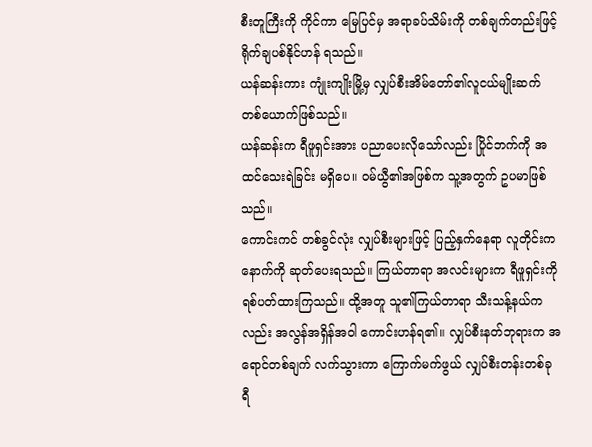စီးတူကြီးကို ကိုင်ကာ မြေပြင်မှ အရာခပ်သိမ်းကို တစ်ချက်တည်းဖြင့် ရိုက်ချပစ်နိုင်ဟန် ရသည်။
ယန်ဆန်းကား ကျုံးကျိုးမြို့မှ လျှပ်စီးအိမ်တော်၏လူငယ်မျိုးဆက် တစ်ယောက်ဖြစ်သည်။
ယန်ဆန်းက ရီဖူရှင်းအား ပညာပေးလိုသော်လည်း ပြိုင်ဘက်ကို အထင်သေးရဲခြင်း မရှိပေ။ ဝမ်ယွီ၏အဖြစ်က သူ့အတွက် ဥပမာဖြစ်သည်။
ကောင်းကင် တစ်ခွင်လုံး လျှပ်စီးများဖြင့် ပြည့်နှက်နေရာ လူတိုင်းက နောက်ကို ဆုတ်ပေးရသည်။ ကြယ်တာရာ အလင်းများက ရီဖူရှင်းကို ရစ်ပတ်ထားကြသည်။ ထို့အတူ သူ၏ကြယ်တာရာ သီးသန့်နယ်ကလည်း အလွန်အရှိန်အဝါ ကောင်းဟန်ရ၏။ လျှပ်စီးနတ်ဘုရားက အရောင်တစ်ချက် လက်သွားကာ ကြောက်မက်ဖွယ် လျှပ်စီးတန်းတစ်ခု ရီ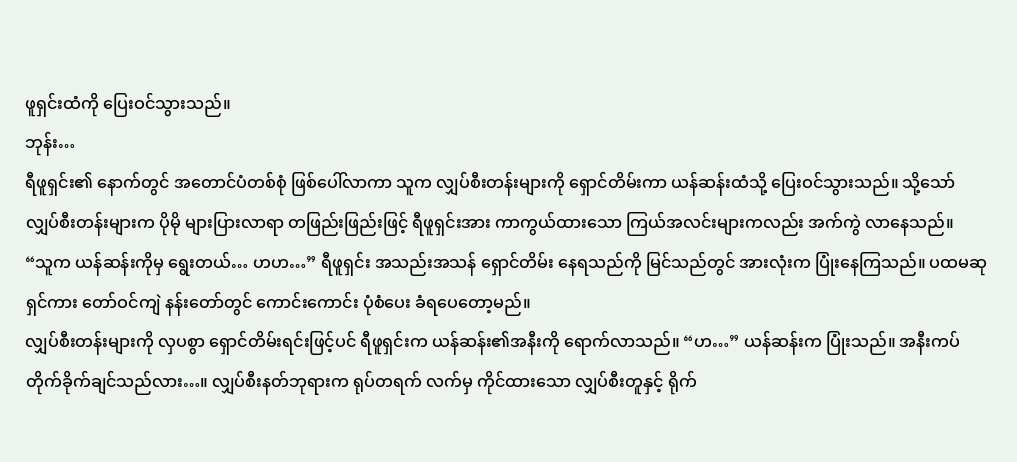ဖူရှင်းထံကို ပြေးဝင်သွားသည်။
ဘုန်း…
ရီဖူရှင်း၏ နောက်တွင် အတောင်ပံတစ်စုံ ဖြစ်ပေါ်လာကာ သူက လျှပ်စီးတန်းများကို ရှောင်တိမ်းကာ ယန်ဆန်းထံသို့ ပြေးဝင်သွားသည်။ သို့သော် လျှပ်စီးတန်းများက ပိုမို များပြားလာရာ တဖြည်းဖြည်းဖြင့် ရီဖူရှင်းအား ကာကွယ်ထားသော ကြယ်အလင်းများကလည်း အက်ကွဲ လာနေသည်။
“သူက ယန်ဆန်းကိုမှ ရွေးတယ်… ဟဟ…” ရီဖူရှင်း အသည်းအသန် ရှောင်တိမ်း နေရသည်ကို မြင်သည်တွင် အားလုံးက ပြုံးနေကြသည်။ ပထမဆုရှင်ကား တော်ဝင်ကျဲ နန်းတော်တွင် ကောင်းကောင်း ပုံစံပေး ခံရပေတော့မည်။
လျှပ်စီးတန်းများကို လှပစွာ ရှောင်တိမ်းရင်းဖြင့်ပင် ရီဖူရှင်းက ယန်ဆန်း၏အနီးကို ရောက်လာသည်။ “ဟ…” ယန်ဆန်းက ပြုံးသည်။ အနီးကပ် တိုက်ခိုက်ချင်သည်လား…။ လျှပ်စီးနတ်ဘုရားက ရုပ်တရက် လက်မှ ကိုင်ထားသော လျှပ်စီးတူနှင့် ရိုက်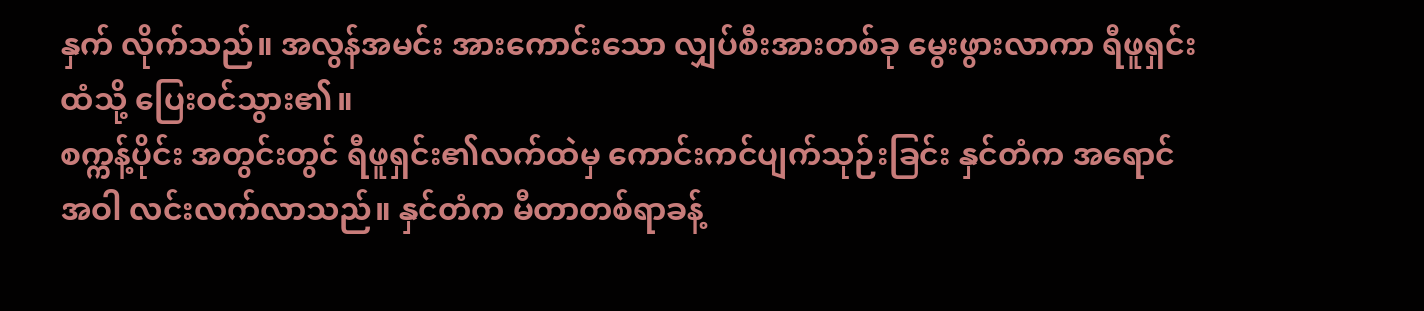နှက် လိုက်သည်။ အလွန်အမင်း အားကောင်းသော လျှပ်စီးအားတစ်ခု မွေးဖွားလာကာ ရီဖူရှင်းထံသို့ ပြေးဝင်သွား၏။
စက္ကန့်ပိုင်း အတွင်းတွင် ရီဖူရှင်း၏လက်ထဲမှ ကောင်းကင်ပျက်သုဉ်းခြင်း နှင်တံက အရောင်အဝါ လင်းလက်လာသည်။ နှင်တံက မီတာတစ်ရာခန့်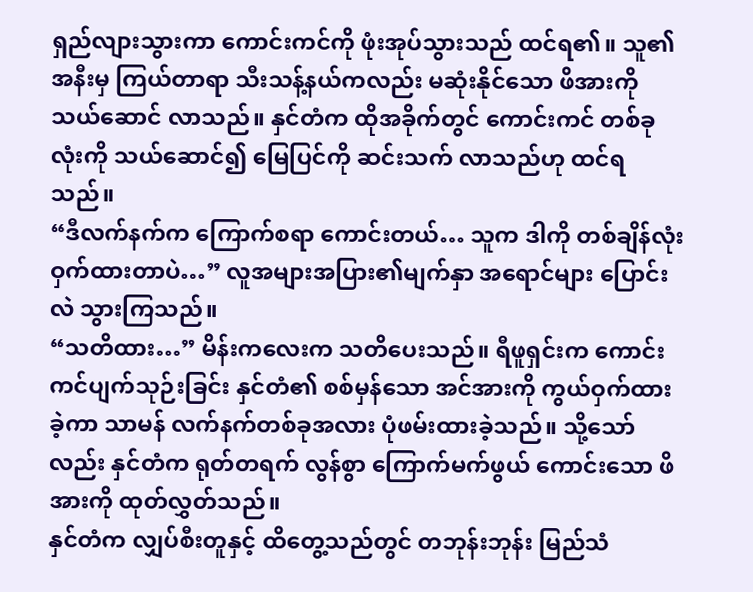ရှည်လျားသွားကာ ကောင်းကင်ကို ဖုံးအုပ်သွားသည် ထင်ရ၏။ သူ၏အနီးမှ ကြယ်တာရာ သီးသန့်နယ်ကလည်း မဆုံးနိုင်သော ဖိအားကို သယ်ဆောင် လာသည်။ နှင်တံက ထိုအခိုက်တွင် ကောင်းကင် တစ်ခုလုံးကို သယ်ဆောင်၍ မြေပြင်ကို ဆင်းသက် လာသည်ဟု ထင်ရသည်။
“ဒီလက်နက်က ကြောက်စရာ ကောင်းတယ်… သူက ဒါကို တစ်ချိန်လုံး ဝှက်ထားတာပဲ…” လူအများအပြား၏မျက်နှာ အရောင်များ ပြောင်းလဲ သွားကြသည်။
“သတိထား…” မိန်းကလေးက သတိပေးသည်။ ရီဖူရှင်းက ကောင်းကင်ပျက်သုဉ်းခြင်း နှင်တံ၏ စစ်မှန်သော အင်အားကို ကွယ်ဝှက်ထားခဲ့ကာ သာမန် လက်နက်တစ်ခုအလား ပုံဖမ်းထားခဲ့သည်။ သို့သော်လည်း နှင်တံက ရုတ်တရက် လွန်စွာ ကြောက်မက်ဖွယ် ကောင်းသော ဖိအားကို ထုတ်လွှတ်သည်။
နှင်တံက လျှပ်စီးတူနှင့် ထိတွေ့သည်တွင် တဘုန်းဘုန်း မြည်သံ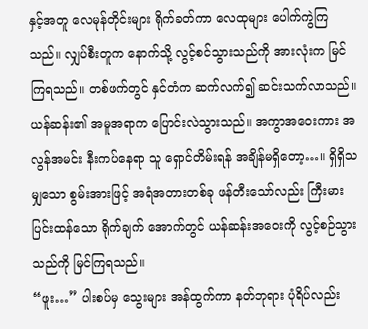နှင့်အတူ လေမုန်တိုင်းများ ရိုက်ခတ်ကာ လေထုများ ပေါက်ကွဲကြသည်။ လျှပ်စီးတူက နောက်သို့ လွင့်စင်သွားသည်ကို အားလုံးက မြင်ကြရသည်။ တစ်ဖက်တွင် နှင်တံက ဆက်လက်၍ ဆင်းသက်လာသည်။
ယန်ဆန်း၏ အမူအရာက ပြောင်းလဲသွားသည်။ အကွာအဝေးကား အလွန်အမင်း နီးကပ်နေရာ သူ ရှောင်တိမ်းရန် အချိန်မရှိတော့…။ ရှိရှိသမျှသော စွမ်းအားဖြင့် အရံအတားတစ်ခု ဖန်တီးသော်လည်း ကြီးမား ပြင်းထန်သော ရိုက်ချက် အောက်တွင် ယန်ဆန်းအဝေးကို လွင့်စဉ်သွားသည်ကို မြင်ကြရသည်။
“ဖူး…” ပါးစပ်မှ သွေးများ အန်ထွက်ကာ နတ်ဘုရား ပုံရိပ်လည်း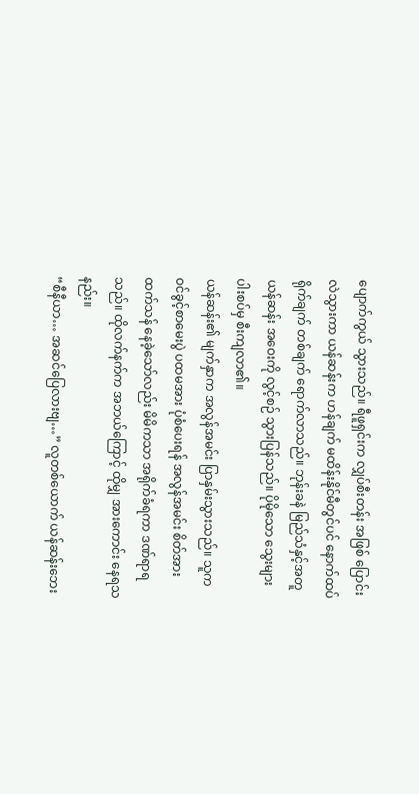ပျောက်ကွယ် သွားသည်။ ရီဖူရှင်းက လျှပ်စီးတန်း အဖြစ် ပြောင်းလဲသွားကာ ယန်ဆန်းက ဟန်ချက် မထိန်းနိုင်မီတွင်ပင် နောက်ထပ် ရိုက်ချက် တစ်ချက် ရောက်လာသည်။ ဘုန်းခနဲ မြည်သံနှင့်အတူ ယန်ဆန်း အဝေးကို လွင့်စဉ် သွားပြန်သည်။ ပိုမိုသော သွေးများ ပါးစပ်မှ စီးကျလာ၏။
ယန်ဆန်း၏ မျက်နှာက အလွန်အမင်း ပြာနှမ်းသွားသည်။ သူက ဝင်ခွင့်စာမေးပွဲ ပထမအား ပုံစံပေးရန် အလွန်အမင်း စိတ်အား ထက်သန် နေခဲ့သော်လည်း မိမိကသာ အရိုက်ခံရကာ ဒဏ်ရာရသည်။ ထိုလက်နက်က အဘယ်ကြောင့် ထိုမျှ အားကောင်း နေရသနည်း။
“စီနီယာ… အဆင်ပြေလားဗျ…” လူတစ်ယောက် ယန်ဆန်းဘေး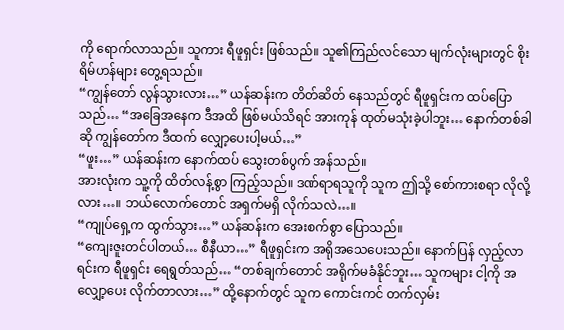ကို ရောက်လာသည်။ သူကား ရီဖူရှင်း ဖြစ်သည်။ သူ၏ကြည်လင်သော မျက်လုံးများတွင် စိုးရိမ်ဟန်များ တွေ့ရသည်။
“ကျွန်တော် လွန်သွားလား…” ယန်ဆန်းက တိတ်ဆိတ် နေသည်တွင် ရီဖူရှင်းက ထပ်ပြောသည်… “အခြေအနေက ဒီအထိ ဖြစ်မယ်သိရင် အားကုန် ထုတ်မသုံးခဲ့ပါဘူး… နောက်တစ်ခါဆို ကျွန်တော်က ဒီထက် လျှော့ပေးပါ့မယ်…”
“ဖူး…” ယန်ဆန်းက နောက်ထပ် သွေးတစ်ပွက် အန်သည်။
အားလုံးက သူ့ကို ထိတ်လန့်စွာ ကြည့်သည်။ ဒဏ်ရာရသူကို သူက ဤသို့ စော်ကားစရာ လိုလို့လား…။ ဘယ်လောက်တောင် အရှက်မရှိ လိုက်သလဲ…။
“ကျုပ်ရှေ့က ထွက်သွား…” ယန်ဆန်းက အေးစက်စွာ ပြောသည်။
“ကျေးဇူးတင်ပါတယ်… စီနီယာ…” ရီဖူရှင်းက အရိုအသေပေးသည်။ နောက်ပြန် လှည့်လာရင်းက ရီဖူရှင်း ရေရွတ်သည်… “တစ်ချက်တောင် အရိုက်မခံနိုင်ဘူး… သူကများ ငါ့ကို အလျှော့ပေး လိုက်တာလား…” ထို့နောက်တွင် သူက ကောင်းကင် တက်လှမ်း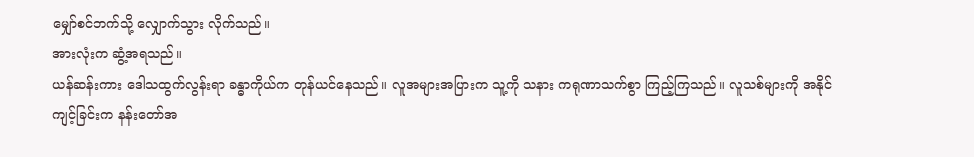မျှော်စင်ဘက်သို့ လျှောက်သွား လိုက်သည်။
အားလုံးက ဆွံ့အရသည်။
ယန်ဆန်းကား ဒေါသထွက်လွန်းရာ ခန္ဓာကိုယ်က တုန်ယင်နေသည်။ လူအများအပြားက သူ့ကို သနား ကရုဏာသက်စွာ ကြည့်ကြသည်။ လူသစ်များကို အနိုင်ကျင့်ခြင်းက နန်းတော်အ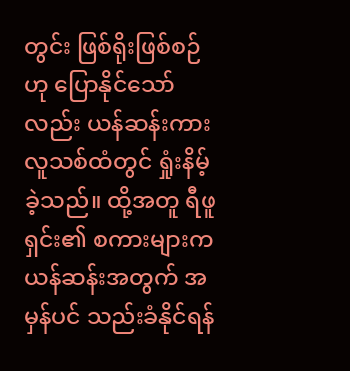တွင်း ဖြစ်ရိုးဖြစ်စဉ်ဟု ပြောနိုင်သော်လည်း ယန်ဆန်းကား လူသစ်ထံတွင် ရှုံးနိမ့်ခဲ့သည်။ ထို့အတူ ရီဖူရှင်း၏ စကားများက ယန်ဆန်းအတွက် အမှန်ပင် သည်းခံနိုင်ရန်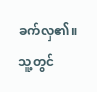ခက်လှ၏။
သူ့တွင်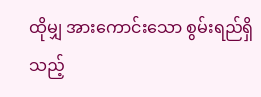ထိုမျှ အားကောင်းသော စွမ်းရည်ရှိသည့်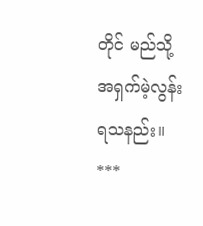တိုင် မည်သို့ အရှက်မဲ့လွန်း ရသနည်း။
***